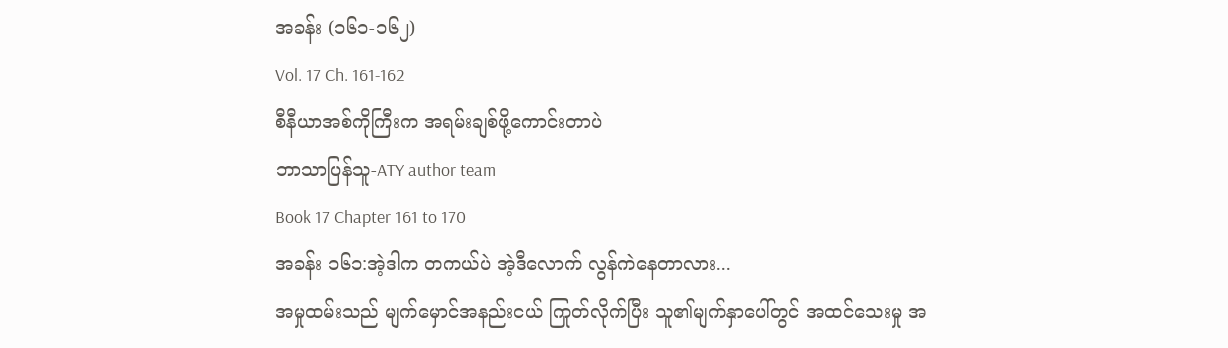အခန်း (၁၆၁-၁၆၂)
Vol. 17 Ch. 161-162
စီနီယာအစ်ကိုကြီးက အရမ်းချစ်ဖို့ကောင်းတာပဲ
ဘာသာပြန်သူ-ATY author team
Book 17 Chapter 161 to 170
အခန်း ၁၆၁:အဲ့ဒါက တကယ်ပဲ အဲ့ဒီလောက် လွန်ကဲနေတာလား...
အမှုထမ်းသည် မျက်မှောင်အနည်းငယ် ကြုတ်လိုက်ပြီး သူ၏မျက်နှာပေါ်တွင် အထင်သေးမှု အ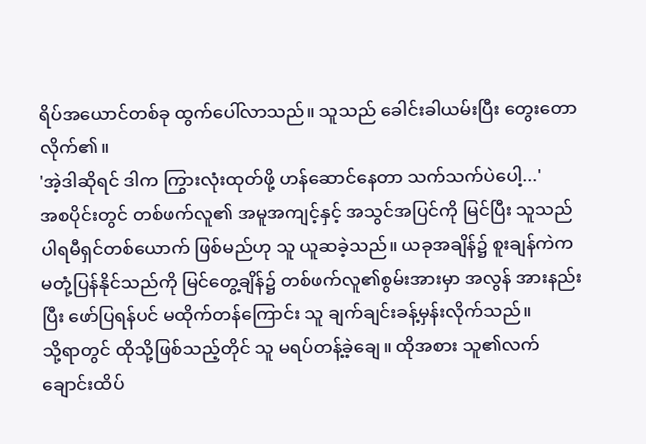ရိပ်အယောင်တစ်ခု ထွက်ပေါ်လာသည်။ သူသည် ခေါင်းခါယမ်းပြီး တွေးတောလိုက်၏။
'အဲ့ဒါဆိုရင် ဒါက ကြွားလုံးထုတ်ဖို့ ဟန်ဆောင်နေတာ သက်သက်ပဲပေါ့...'
အစပိုင်းတွင် တစ်ဖက်လူ၏ အမူအကျင့်နှင့် အသွင်အပြင်ကို မြင်ပြီး သူသည် ပါရမီရှင်တစ်ယောက် ဖြစ်မည်ဟု သူ ယူဆခဲ့သည်။ ယခုအချိန်၌ စူးချန်ကဲက မတုံ့ပြန်နိုင်သည်ကို မြင်တွေ့ချိန်၌ တစ်ဖက်လူ၏စွမ်းအားမှာ အလွန် အားနည်းပြီး ဖော်ပြရန်ပင် မထိုက်တန်ကြောင်း သူ ချက်ချင်းခန့်မှန်းလိုက်သည်။
သို့ရာတွင် ထိုသို့ဖြစ်သည့်တိုင် သူ မရပ်တန့်ခဲ့ချေ။ ထိုအစား သူ၏လက်ချောင်းထိပ်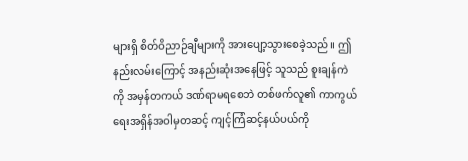များရှိ စိတ်ဝိညာဉ်ချီများကို အားပျော့သွားစေခဲ့သည်။ ဤနည်းလမ်းကြောင့် အနည်းဆုံးအနေဖြင့် သူသည် စူးချန်ကဲကို အမှန်တကယ် ဒဏ်ရာမရစေဘဲ တစ်ဖက်လူ၏ ကာကွယ်ရေးအရှိန်အဝါမှတဆင့် ကျင့်ကြံဆင့်နယ်ပယ်ကို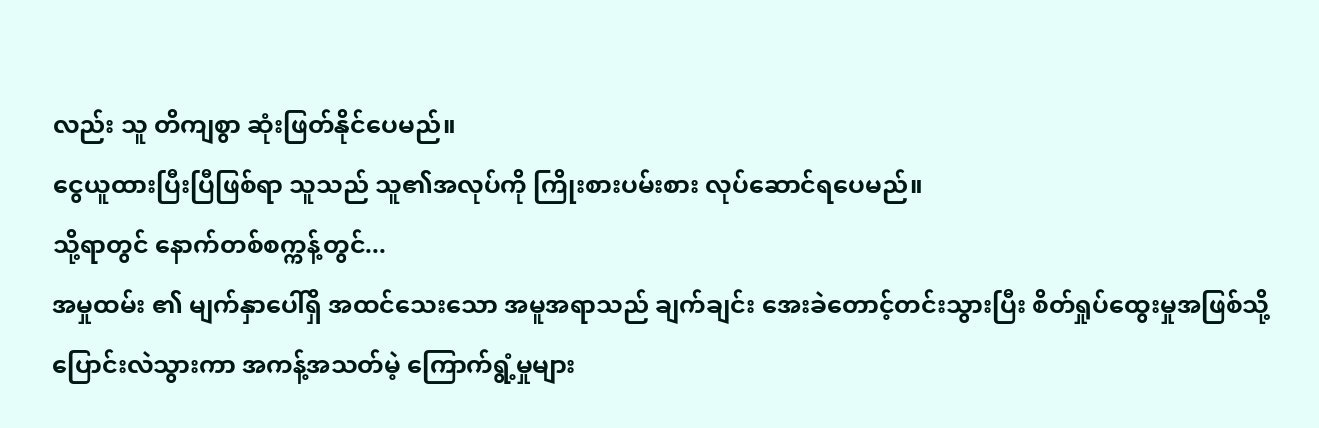လည်း သူ တိကျစွာ ဆုံးဖြတ်နိုင်ပေမည်။
ငွေယူထားပြီးပြီဖြစ်ရာ သူသည် သူ၏အလုပ်ကို ကြိုးစားပမ်းစား လုပ်ဆောင်ရပေမည်။
သို့ရာတွင် နောက်တစ်စက္ကန့်တွင်...
အမှုထမ်း ၏ မျက်နှာပေါ်ရှိ အထင်သေးသော အမူအရာသည် ချက်ချင်း အေးခဲတောင့်တင်းသွားပြီး စိတ်ရှုပ်ထွေးမှုအဖြစ်သို့ ပြောင်းလဲသွားကာ အကန့်အသတ်မဲ့ ကြောက်ရွံ့မှုများ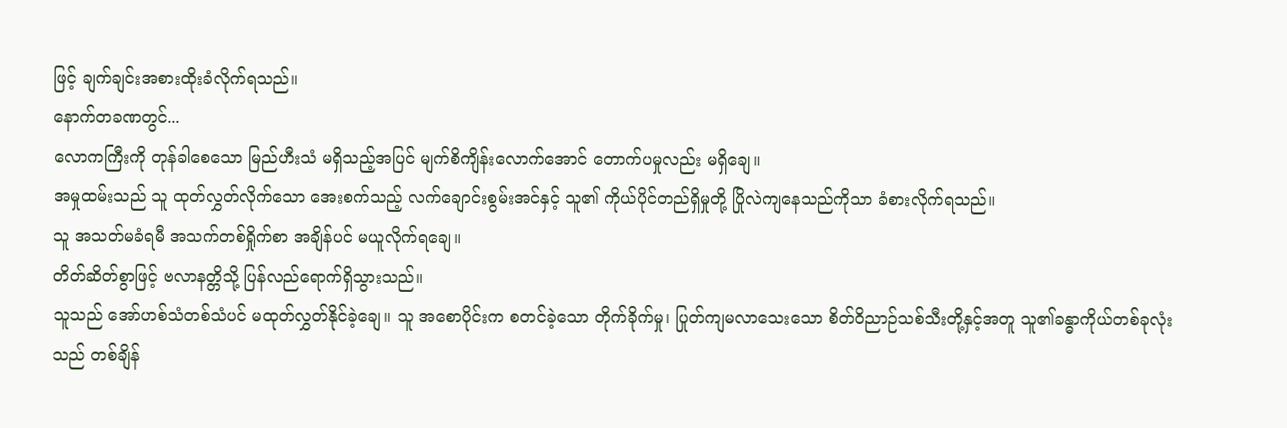ဖြင့် ချက်ချင်းအစားထိုးခံလိုက်ရသည်။
နောက်တခဏတွင်...
လောကကြီးကို တုန်ခါစေသော မြည်ဟီးသံ မရှိသည့်အပြင် မျက်စိကျိန်းလောက်အောင် တောက်ပမှုလည်း မရှိချေ။
အမှုထမ်းသည် သူ ထုတ်လွှတ်လိုက်သော အေးစက်သည့် လက်ချောင်းစွမ်းအင်နှင့် သူ၏ ကိုယ်ပိုင်တည်ရှိမှုတို့ ပြိုလဲကျနေသည်ကိုသာ ခံစားလိုက်ရသည်။
သူ အသတ်မခံရမီ အသက်တစ်ရှိုက်စာ အချိန်ပင် မယူလိုက်ရချေ။
တိတ်ဆိတ်စွာဖြင့် ဗလာနတ္တိသို့ ပြန်လည်ရောက်ရှိသွားသည်။
သူသည် အော်ဟစ်သံတစ်သံပင် မထုတ်လွှတ်နိုင်ခဲ့ချေ။ သူ အစောပိုင်းက စတင်ခဲ့သော တိုက်ခိုက်မှု၊ ပြုတ်ကျမလာသေးသော စိတ်ဝိညာဉ်သစ်သီးတို့နှင့်အတူ သူ၏ခန္ဓာကိုယ်တစ်ခုလုံးသည် တစ်ချိန်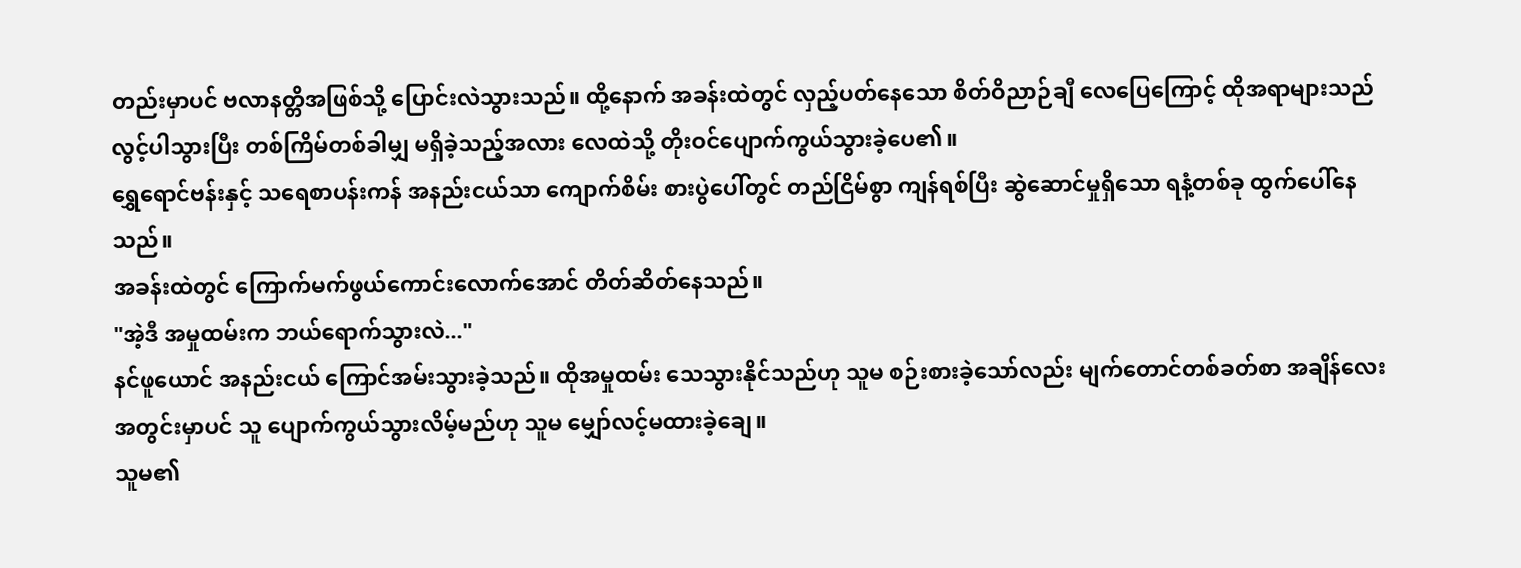တည်းမှာပင် ဗလာနတ္တိအဖြစ်သို့ ပြောင်းလဲသွားသည်။ ထို့နောက် အခန်းထဲတွင် လှည့်ပတ်နေသော စိတ်ဝိညာဉ်ချီ လေပြေကြောင့် ထိုအရာများသည် လွင့်ပါသွားပြီး တစ်ကြိမ်တစ်ခါမျှ မရှိခဲ့သည့်အလား လေထဲသို့ တိုးဝင်ပျောက်ကွယ်သွားခဲ့ပေ၏။
ရွှေရောင်ဗန်းနှင့် သရေစာပန်းကန် အနည်းငယ်သာ ကျောက်စိမ်း စားပွဲပေါ်တွင် တည်ငြိမ်စွာ ကျန်ရစ်ပြီး ဆွဲဆောင်မှုရှိသော ရနံ့တစ်ခု ထွက်ပေါ်နေသည်။
အခန်းထဲတွင် ကြောက်မက်ဖွယ်ကောင်းလောက်အောင် တိတ်ဆိတ်နေသည်။
"အဲ့ဒီ အမှုထမ်းက ဘယ်ရောက်သွားလဲ..."
နင်ဖူယောင် အနည်းငယ် ကြောင်အမ်းသွားခဲ့သည်။ ထိုအမှုထမ်း သေသွားနိုင်သည်ဟု သူမ စဉ်းစားခဲ့သော်လည်း မျက်တောင်တစ်ခတ်စာ အချိန်လေးအတွင်းမှာပင် သူ ပျောက်ကွယ်သွားလိမ့်မည်ဟု သူမ မျှော်လင့်မထားခဲ့ချေ။
သူမ၏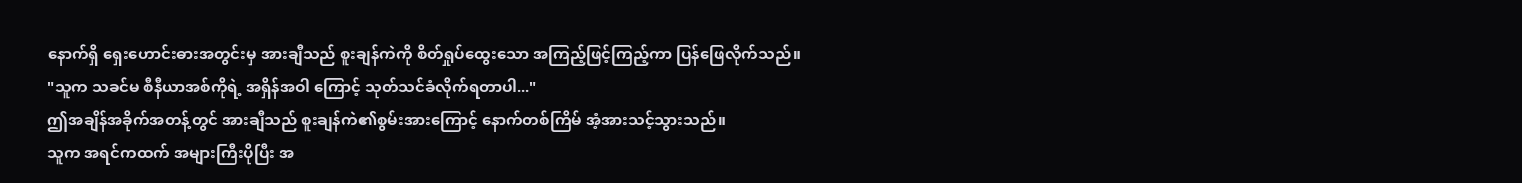နောက်ရှိ ရှေးဟောင်းဓားအတွင်းမှ အားချီသည် စူးချန်ကဲကို စိတ်ရှုပ်ထွေးသော အကြည့်ဖြင့်ကြည့်ကာ ပြန်ဖြေလိုက်သည်။
"သူက သခင်မ စီနီယာအစ်ကိုရဲ့ အရှိန်အဝါ ကြောင့် သုတ်သင်ခံလိုက်ရတာပါ..."
ဤအချိန်အခိုက်အတန့်တွင် အားချီသည် စူးချန်ကဲ၏စွမ်းအားကြောင့် နောက်တစ်ကြိမ် အံ့အားသင့်သွားသည်။
သူက အရင်ကထက် အများကြီးပိုပြီး အ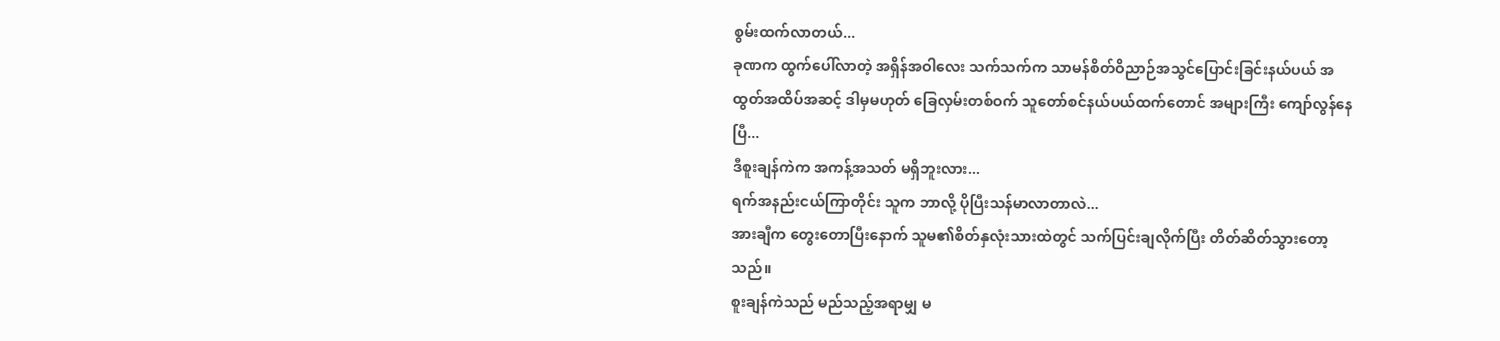စွမ်းထက်လာတယ်...
ခုဏက ထွက်ပေါ်လာတဲ့ အရှိန်အဝါလေး သက်သက်က သာမန်စိတ်ဝိညာဉ်အသွင်ပြောင်းခြင်းနယ်ပယ် အထွတ်အထိပ်အဆင့် ဒါမှမဟုတ် ခြေလှမ်းတစ်ဝက် သူတော်စင်နယ်ပယ်ထက်တောင် အများကြီး ကျော်လွန်နေပြီ...
ဒီစူးချန်ကဲက အကန့်အသတ် မရှိဘူးလား...
ရက်အနည်းငယ်ကြာတိုင်း သူက ဘာလို့ ပိုပြီးသန်မာလာတာလဲ...
အားချီက တွေးတောပြီးနောက် သူမ၏စိတ်နှလုံးသားထဲတွင် သက်ပြင်းချလိုက်ပြီး တိတ်ဆိတ်သွားတော့သည်။
စူးချန်ကဲသည် မည်သည့်အရာမျှ မ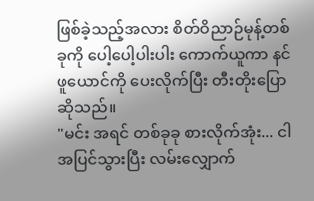ဖြစ်ခဲ့သည့်အလား စိတ်ဝိညာဉ်မုန့်တစ်ခုကို ပေါ့ပေါ့ပါးပါး ကောက်ယူကာ နင်ဖူယောင်ကို ပေးလိုက်ပြီး တီးတိုးပြောဆိုသည်။
"မင်း အရင် တစ်ခုခု စားလိုက်အုံး... ငါ အပြင်သွားပြီး လမ်းလျှောက်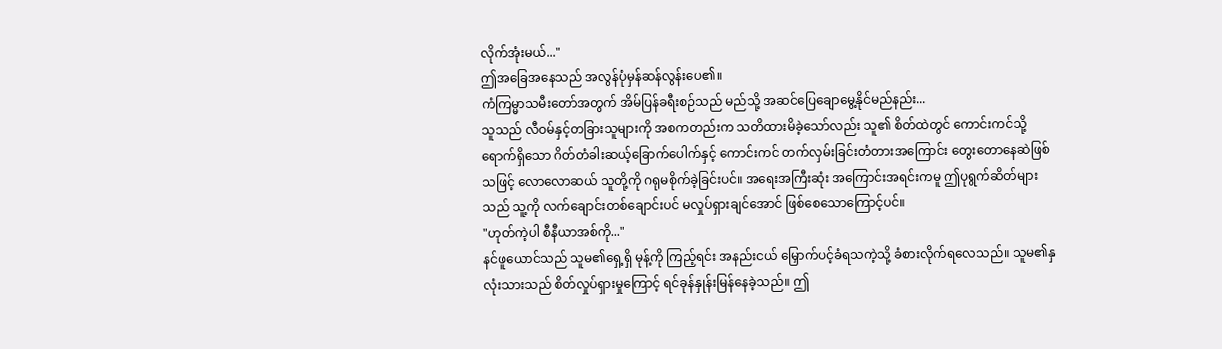လိုက်အုံးမယ်..."
ဤအခြေအနေသည် အလွန်ပုံမှန်ဆန်လွန်းပေ၏။
ကံကြမ္မာသမီးတော်အတွက် အိမ်ပြန်ခရီးစဉ်သည် မည်သို့ အဆင်ပြေချောမွေ့နိုင်မည်နည်း...
သူသည် လီဝမ်နှင့်တခြားသူများကို အစကတည်းက သတိထားမိခဲ့သော်လည်း သူ၏ စိတ်ထဲတွင် ကောင်းကင်သို့ ရောက်ရှိသော ဂိတ်တံခါးဆယ့်ခြောက်ပေါက်နှင့် ကောင်းကင် တက်လှမ်းခြင်းတံတားအကြောင်း တွေးတောနေဆဲဖြစ်သဖြင့် လောလောဆယ် သူတို့ကို ဂရုမစိုက်ခဲ့ခြင်းပင်။ အရေးအကြီးဆုံး အကြောင်းအရင်းကမူ ဤပုရွက်ဆိတ်များသည် သူ့ကို လက်ချောင်းတစ်ချောင်းပင် မလှုပ်ရှားချင်အောင် ဖြစ်စေသောကြောင့်ပင်။
"ဟုတ်ကဲ့ပါ စီနီယာအစ်ကို..."
နင်ဖူယောင်သည် သူမ၏ရှေ့ရှိ မုန့်ကို ကြည့်ရင်း အနည်းငယ် မြှောက်ပင့်ခံရသကဲ့သို့ ခံစားလိုက်ရလေသည်။ သူမ၏နှလုံးသားသည် စိတ်လှုပ်ရှားမှုကြောင့် ရင်ခုန်နှုန်းမြန်နေခဲ့သည်။ ဤ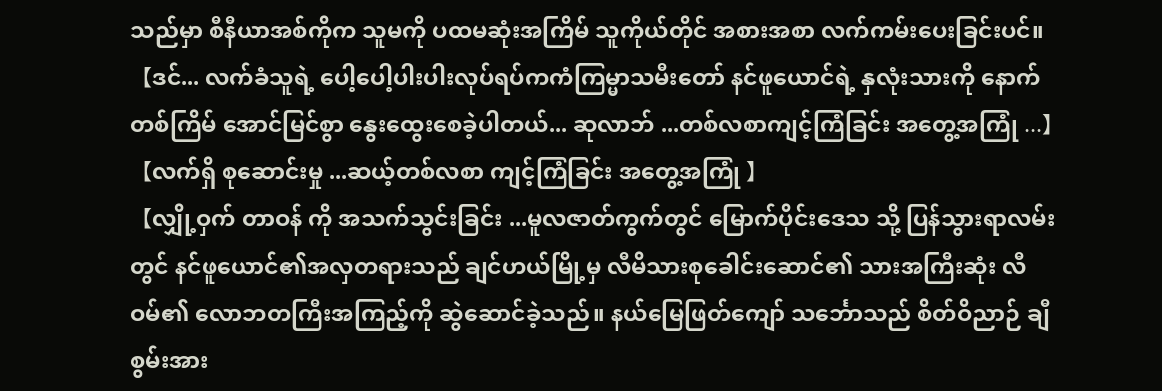သည်မှာ စီနီယာအစ်ကိုက သူမကို ပထမဆုံးအကြိမ် သူကိုယ်တိုင် အစားအစာ လက်ကမ်းပေးခြင်းပင်။
【ဒင်... လက်ခံသူရဲ့ ပေါ့ပေါ့ပါးပါးလုပ်ရပ်ကကံကြမ္မာသမီးတော် နင်ဖူယောင်ရဲ့ နှလုံးသားကို နောက်တစ်ကြိမ် အောင်မြင်စွာ နွေးထွေးစေခဲ့ပါတယ်... ဆုလာဘ် ...တစ်လစာကျင့်ကြံခြင်း အတွေ့အကြုံ ...】
【လက်ရှိ စုဆောင်းမှု ...ဆယ့်တစ်လစာ ကျင့်ကြံခြင်း အတွေ့အကြုံ 】
【လျှို့ဝှက် တာဝန် ကို အသက်သွင်းခြင်း ...မူလဇာတ်ကွက်တွင် မြောက်ပိုင်းဒေသ သို့ ပြန်သွားရာလမ်းတွင် နင်ဖူယောင်၏အလှတရားသည် ချင်ဟယ်မြို့မှ လီမိသားစုခေါင်းဆောင်၏ သားအကြီးဆုံး လီဝမ်၏ လောဘတကြီးအကြည့်ကို ဆွဲဆောင်ခဲ့သည်။ နယ်မြေဖြတ်ကျော် သင်္ဘောသည် စိတ်ဝိညာဉ် ချီစွမ်းအား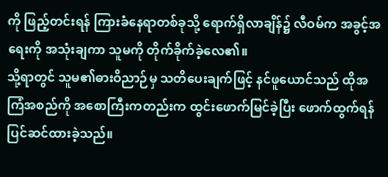ကို ဖြည့်တင်းရန် ကြားခံနေရာတစ်ခုသို့ ရောက်ရှိလာချိန်၌ လီဝမ်က အခွင့်အရေးကို အသုံးချကာ သူမကို တိုက်ခိုက်ခဲ့လေ၏။
သို့ရာတွင် သူမ၏ဓားဝိညာဉ်မှ သတိပေးချက်ဖြင့် နင်ဖူယောင်သည် ထိုအကြံအစည်ကို အစောကြီးကတည်းက ထွင်းဖောက်မြင်ခဲ့ပြီး ဖောက်ထွက်ရန် ပြင်ဆင်ထားခဲ့သည်။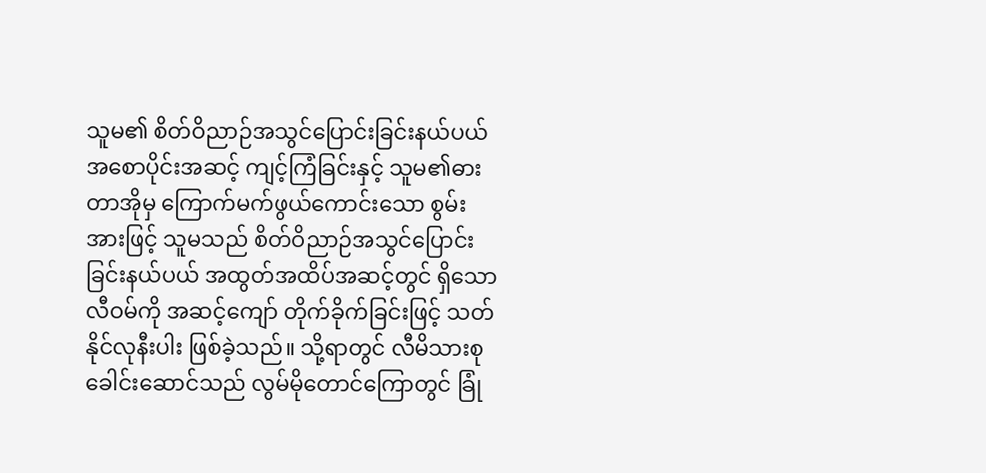သူမ၏ စိတ်ဝိညာဉ်အသွင်ပြောင်းခြင်းနယ်ပယ် အစောပိုင်းအဆင့် ကျင့်ကြံခြင်းနှင့် သူမ၏ဓားတာအိုမှ ကြောက်မက်ဖွယ်ကောင်းသော စွမ်းအားဖြင့် သူမသည် စိတ်ဝိညာဉ်အသွင်ပြောင်းခြင်းနယ်ပယ် အထွတ်အထိပ်အဆင့်တွင် ရှိသော လီဝမ်ကို အဆင့်ကျော် တိုက်ခိုက်ခြင်းဖြင့် သတ်နိုင်လုနီးပါး ဖြစ်ခဲ့သည်။ သို့ရာတွင် လီမိသားစုခေါင်းဆောင်သည် လွမ်မိုတောင်ကြောတွင် ခြုံ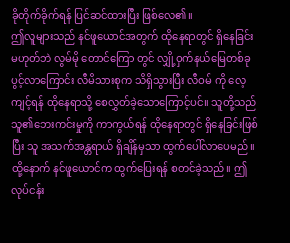ခိုတိုက်ခိုက်ရန် ပြင်ဆင်ထားပြီး ဖြစ်လေ၏။
ဤလူများသည် နင်ဖူယောင်အတွက် ထိုနေရာတွင် ရှိနေခြင်း မဟုတ်ဘဲ လွမ်မို တောင်ကြော တွင် လျှို့ဝှက်နယ်မြေတစ်ခု ပွင့်လာကြောင်း လီမိသားစုက သိရှိသွားပြီး လီဝမ် ကို လေ့ကျင့်ရန် ထိုနေရာသို့ စေလွှတ်ခဲ့သောကြောင့်ပင်။ သူတို့သည် သူ၏ဘေးကင်းမှုကို ကာကွယ်ရန် ထိုနေရာတွင် ရှိနေခြင်းဖြစ်ပြီး သူ အသက်အန္တရာယ် ရှိချိန်မှသာ ထွက်ပေါ်လာပေမည်။
ထို့နောက် နင်ဖူယောင်က ထွက်ပြေးရန် စတင်ခဲ့သည်။ ဤလုပ်ငန်း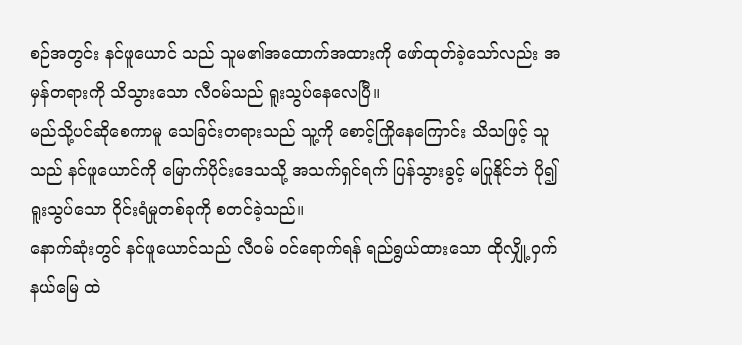စဉ်အတွင်း နင်ဖူယောင် သည် သူမ၏အထောက်အထားကို ဖော်ထုတ်ခဲ့သော်လည်း အမှန်တရားကို သိသွားသော လီဝမ်သည် ရူးသွပ်နေလေပြီ။
မည်သို့ပင်ဆိုစေကာမူ သေခြင်းတရားသည် သူ့ကို စောင့်ကြိုနေကြောင်း သိသဖြင့် သူသည် နင်ဖူယောင်ကို မြောက်ပိုင်းဒေသသို့ အသက်ရှင်ရက် ပြန်သွားခွင့် မပြုနိုင်ဘဲ ပို၍ရူးသွပ်သော ဝိုင်းရံမှုတစ်ခုကို စတင်ခဲ့သည်။
နောက်ဆုံးတွင် နင်ဖူယောင်သည် လီဝမ် ဝင်ရောက်ရန် ရည်ရွယ်ထားသော ထိုလျှို့ဝှက်နယ်မြေ ထဲ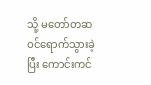သို့ မတော်တဆ ဝင်ရောက်သွားခဲ့ပြီး ကောင်းကင်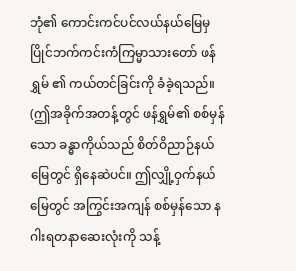ဘုံ၏ ကောင်းကင်ပင်လယ်နယ်မြေမှ ပြိုင်ဘက်ကင်းကံကြမ္မာသားတော် ဖန်ရွှမ် ၏ ကယ်တင်ခြင်းကို ခံခဲ့ရသည်။ (ဤအခိုက်အတန့်တွင် ဖန်ရွှမ်၏ စစ်မှန်သော ခန္ဓာကိုယ်သည် စိတ်ဝိညာဉ်နယ်မြေတွင် ရှိနေဆဲပင်။ ဤလျှို့ဝှက်နယ်မြေတွင် အကြွင်းအကျန် စစ်မှန်သော နဂါးရတနာဆေးလုံးကို သန့်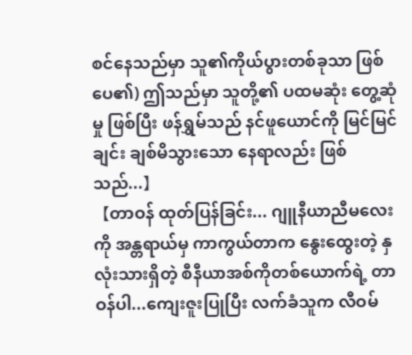စင်နေသည်မှာ သူ၏ကိုယ်ပွားတစ်ခုသာ ဖြစ်ပေ၏) ဤသည်မှာ သူတို့၏ ပထမဆုံး တွေ့ဆုံမှု ဖြစ်ပြီး ဖန်ရွှမ်သည် နင်ဖူယောင်ကို မြင်မြင်ချင်း ချစ်မိသွားသော နေရာလည်း ဖြစ်သည်...】
【တာဝန် ထုတ်ပြန်ခြင်း... ဂျူနီယာညီမလေးကို အန္တရာယ်မှ ကာကွယ်တာက နွေးထွေးတဲ့ နှလုံးသားရှိတဲ့ စီနီယာအစ်ကိုတစ်ယောက်ရဲ့ တာဝန်ပါ...ကျေးဇူးပြုပြီး လက်ခံသူက လီဝမ်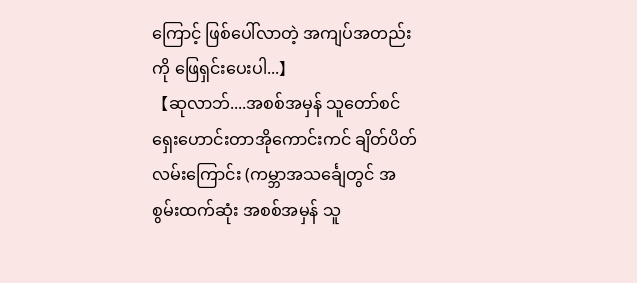ကြောင့် ဖြစ်ပေါ်လာတဲ့ အကျပ်အတည်းကို ဖြေရှင်းပေးပါ...】
【ဆုလာဘ်....အစစ်အမှန် သူတော်စင် ရှေးဟောင်းတာအိုကောင်းကင် ချိတ်ပိတ် လမ်းကြောင်း (ကမ္ဘာအသင်္ချေတွင် အစွမ်းထက်ဆုံး အစစ်အမှန် သူ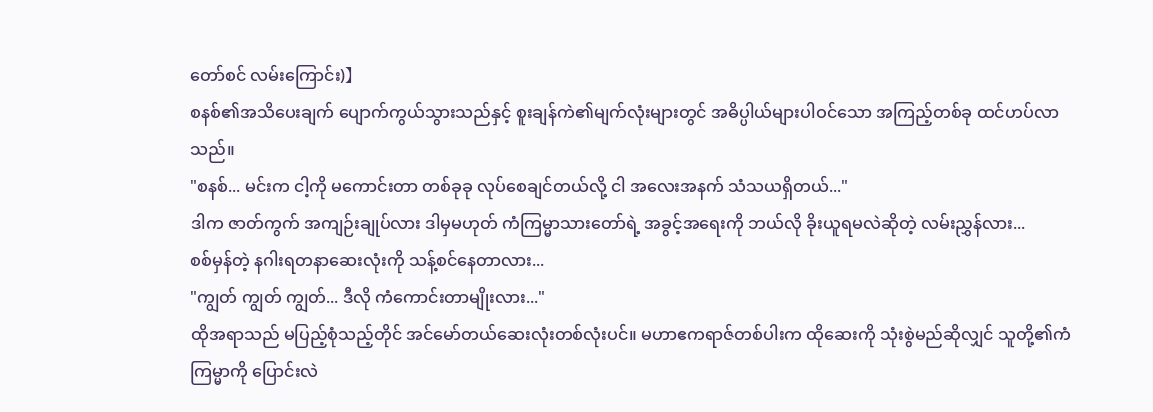တော်စင် လမ်းကြောင်း)】
စနစ်၏အသိပေးချက် ပျောက်ကွယ်သွားသည်နှင့် စူးချန်ကဲ၏မျက်လုံးများတွင် အဓိပ္ပါယ်များပါဝင်သော အကြည့်တစ်ခု ထင်ဟပ်လာသည်။
"စနစ်... မင်းက ငါ့ကို မကောင်းတာ တစ်ခုခု လုပ်စေချင်တယ်လို့ ငါ အလေးအနက် သံသယရှိတယ်..."
ဒါက ဇာတ်ကွက် အကျဉ်းချုပ်လား ဒါမှမဟုတ် ကံကြမ္မာသားတော်ရဲ့ အခွင့်အရေးကို ဘယ်လို ခိုးယူရမလဲဆိုတဲ့ လမ်းညွှန်လား...
စစ်မှန်တဲ့ နဂါးရတနာဆေးလုံးကို သန့်စင်နေတာလား...
"ကျွတ် ကျွတ် ကျွတ်... ဒီလို ကံကောင်းတာမျိုးလား..."
ထိုအရာသည် မပြည့်စုံသည့်တိုင် အင်မော်တယ်ဆေးလုံးတစ်လုံးပင်။ မဟာဧကရာဇ်တစ်ပါးက ထိုဆေးကို သုံးစွဲမည်ဆိုလျှင် သူတို့၏ကံကြမ္မာကို ပြောင်းလဲ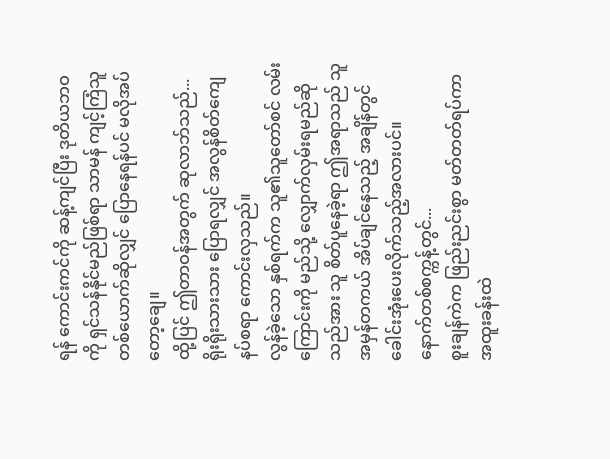ရန် ကောင်းကင်ကို ဆန့်ကျင်ပြီး ဒုတိယဘဝကို ရှင်သန်နိုင်မည်ဖြစ်ရာ သာမန် ကျင့်ကြံသူတစ်ယောက်ဆိုလျှင် ပြောနေရန်ပင် မလိုအပ်တော့ချေ။
ထို့ပြင် ဤတာဝန်အတွက် ဆုလာဘ်သည်...
ရိုးရိုးသားသား ပြောရလျှင် အလွန်စိတ်ကျေနပ်စရာ ကောင်းလှသည်။
လွန်ခဲ့သော နှစ်ရက်က သူ၏သူတော်စင် လမ်းကြောင်းကို မည်သို့ လျှောက်လှမ်းရမည်ဆိုသည်အား သူ စိတ်ပူနေခဲ့ရာ ဤအရာသည် သူ အမှန်တကယ် အိပ်ချင်နေသည့် အချိန်တွင် ခေါင်းအုံးပေးလိုက်သည့်အလားပင်။
နောက်တစ်စက္ကန့်တွင်...
စူးချန်ကဲက ဖြည်းညင်းစွာ မတ်တတ်ရပ်ကာ အထူးခန်းထဲ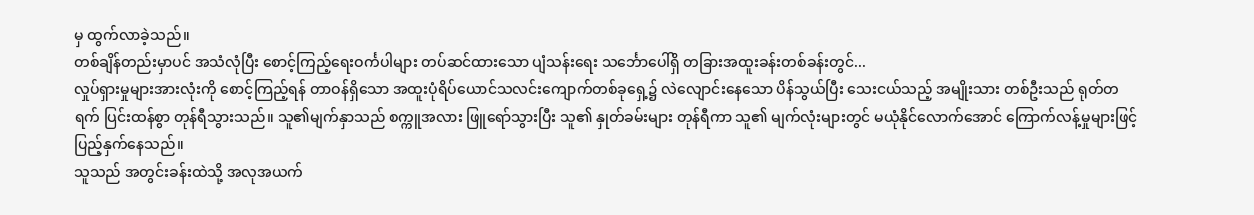မှ ထွက်လာခဲ့သည်။
တစ်ချိန်တည်းမှာပင် အသံလုံပြီး စောင့်ကြည့်ရေးဝင်္ကပါများ တပ်ဆင်ထားသော ပျံသန်းရေး သင်္ဘောပေါ်ရှိ တခြားအထူးခန်းတစ်ခန်းတွင်...
လှုပ်ရှားမှုများအားလုံးကို စောင့်ကြည့်ရန် တာဝန်ရှိသော အထူးပုံရိပ်ယောင်သလင်းကျောက်တစ်ခုရှေ့၌ လဲလျောင်းနေသော ပိန်သွယ်ပြီး သေးငယ်သည့် အမျိုးသား တစ်ဦးသည် ရုတ်တရက် ပြင်းထန်စွာ တုန်ရီသွားသည်။ သူ၏မျက်နှာသည် စက္ကူအလား ဖြူရော်သွားပြီး သူ၏ နှုတ်ခမ်းများ တုန်ရီကာ သူ၏ မျက်လုံးများတွင် မယုံနိုင်လောက်အောင် ကြောက်လန့်မှုများဖြင့် ပြည့်နှက်နေသည်။
သူသည် အတွင်းခန်းထဲသို့ အလုအယက်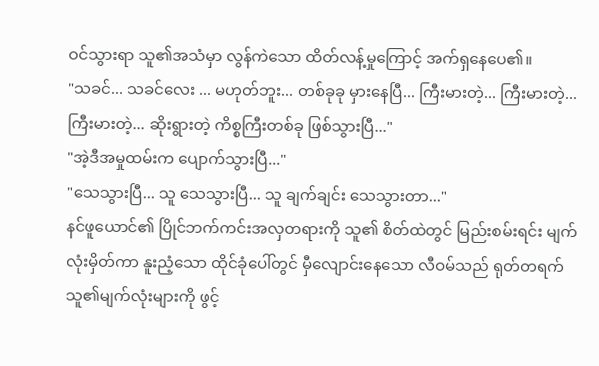ဝင်သွားရာ သူ၏အသံမှာ လွန်ကဲသော ထိတ်လန့်မှုကြောင့် အက်ရှနေပေ၏။
"သခင်... သခင်လေး ... မဟုတ်ဘူး... တစ်ခုခု မှားနေပြီ... ကြီးမားတဲ့... ကြီးမားတဲ့... ကြီးမားတဲ့... ဆိုးရွားတဲ့ ကိစ္စကြီးတစ်ခု ဖြစ်သွားပြီ..."
"အဲ့ဒီအမှုထမ်းက ပျောက်သွားပြီ..."
"သေသွားပြီ... သူ သေသွားပြီ... သူ ချက်ချင်း သေသွားတာ..."
နင်ဖူယောင်၏ ပြိုင်ဘက်ကင်းအလှတရားကို သူ၏ စိတ်ထဲတွင် မြည်းစမ်းရင်း မျက်လုံးမှိတ်ကာ နူးညံ့သော ထိုင်ခုံပေါ်တွင် မှီလျောင်းနေသော လီဝမ်သည် ရုတ်တရက် သူ၏မျက်လုံးများကို ဖွင့်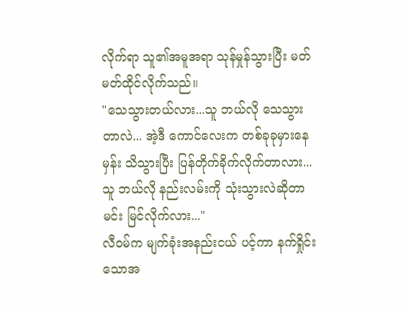လိုက်ရာ သူ၏အမူအရာ သုန်မှုန်သွားပြီး မတ်မတ်ထိုင်လိုက်သည်။
"သေသွားတယ်လား...သူ ဘယ်လို သေသွားတာလဲ... အဲ့ဒီ ကောင်လေးက တစ်ခုခုမှားနေမှန်း သိသွားပြီး ပြန်တိုက်ခိုက်လိုက်တာလား... သူ ဘယ်လို နည်းလမ်းကို သုံးသွားလဲဆိုတာ မင်း မြင်လိုက်လား..."
လီဝမ်က မျက်ခုံးအနည်းငယ် ပင့်ကာ နက်ရှိုင်းသောအ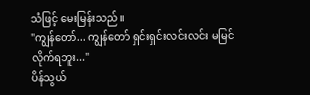သံဖြင့် မေးမြန်းသည်။
"ကျွန်တော်... ကျွန်တော် ရှင်းရှင်းလင်းလင်း မမြင်လိုက်ရဘူး..."
ပိန်သွယ်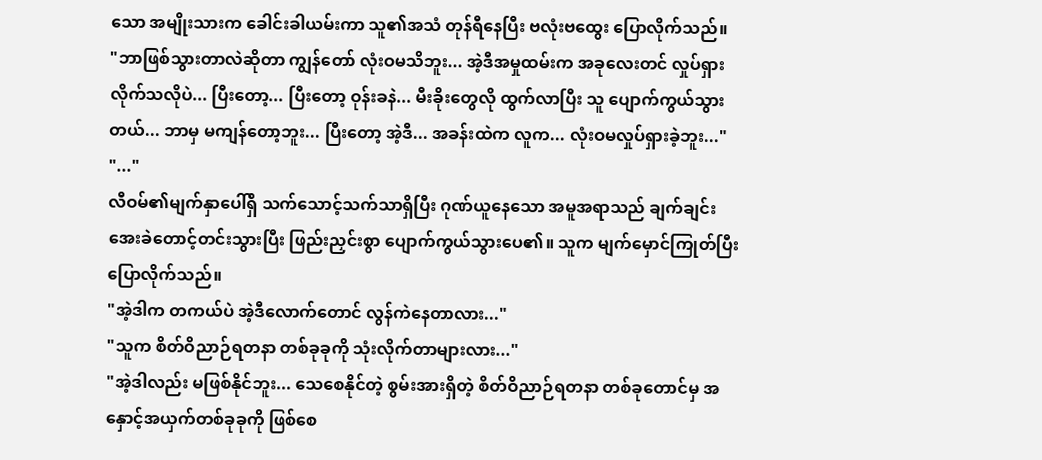သော အမျိုးသားက ခေါင်းခါယမ်းကာ သူ၏အသံ တုန်ရီနေပြီး ဗလုံးဗထွေး ပြောလိုက်သည်။
"ဘာဖြစ်သွားတာလဲဆိုတာ ကျွန်တော် လုံးဝမသိဘူး... အဲ့ဒီအမှုထမ်းက အခုလေးတင် လှုပ်ရှားလိုက်သလိုပဲ... ပြီးတော့... ပြီးတော့ ဝုန်းခနဲ... မီးခိုးတွေလို ထွက်လာပြီး သူ ပျောက်ကွယ်သွားတယ်... ဘာမှ မကျန်တော့ဘူး... ပြီးတော့ အဲ့ဒီ... အခန်းထဲက လူက... လုံးဝမလှုပ်ရှားခဲ့ဘူး..."
"..."
လီဝမ်၏မျက်နှာပေါ်ရှိ သက်သောင့်သက်သာရှိပြီး ဂုဏ်ယူနေသော အမူအရာသည် ချက်ချင်း အေးခဲတောင့်တင်းသွားပြီး ဖြည်းညှင်းစွာ ပျောက်ကွယ်သွားပေ၏။ သူက မျက်မှောင်ကြုတ်ပြီး ပြောလိုက်သည်။
"အဲ့ဒါက တကယ်ပဲ အဲ့ဒီလောက်တောင် လွန်ကဲနေတာလား..."
"သူက စိတ်ဝိညာဉ်ရတနာ တစ်ခုခုကို သုံးလိုက်တာများလား..."
"အဲ့ဒါလည်း မဖြစ်နိုင်ဘူး... သေစေနိုင်တဲ့ စွမ်းအားရှိတဲ့ စိတ်ဝိညာဉ်ရတနာ တစ်ခုတောင်မှ အနှောင့်အယှက်တစ်ခုခုကို ဖြစ်စေ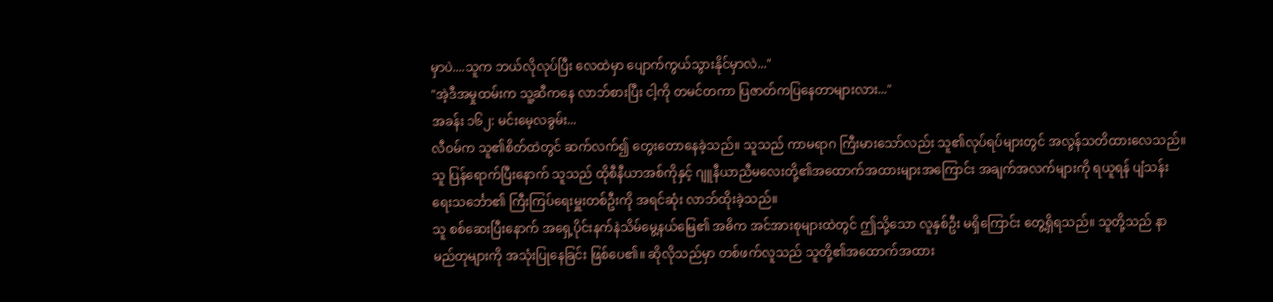မှာပဲ....သူက ဘယ်လိုလုပ်ပြီး လေထဲမှာ ပျောက်ကွယ်သွားနိုင်မှာလဲ..."
"အဲ့ဒီအမှုထမ်းက သူ့ဆီကနေ လာဘ်စားပြီး ငါ့ကို တမင်တကာ ပြဇာတ်ကပြနေတာများလား..."
အခန်း ၁၆၂: မင်းမေ့လခွမ်း...
လီဝမ်က သူ၏စိတ်ထဲတွင် ဆက်လက်၍ တွေးတောနေခဲ့သည်။ သူသည် ကာမရာဂ ကြီးမားသော်လည်း သူ၏လုပ်ရပ်များတွင် အလွန်သတိထားလေသည်။ သူ ပြန်ရောက်ပြီးနောက် သူသည် ထိုစီနီယာအစ်ကိုနှင့် ဂျူနီယာညီမလေးတို့၏အထောက်အထားများအကြောင်း အချက်အလက်များကို ရယူရန် ပျံသန်းရေးသင်္ဘော၏ ကြီးကြပ်ရေးမှူးတစ်ဦးကို အရင်ဆုံး လာဘ်ထိုးခဲ့သည်။
သူ စစ်ဆေးပြီးနောက် အရှေ့ပိုင်းနက်နဲသိမ်မွေ့နယ်မြေ၏ အဓိက အင်အားစုများထဲတွင် ဤသို့သော လူနှစ်ဦး မရှိကြောင်း တွေ့ရှိရသည်။ သူတို့သည် နာမည်တုများကို အသုံးပြုနေခြင်း ဖြစ်ပေ၏။ ဆိုလိုသည်မှာ တစ်ဖက်လူသည် သူတို့၏အထောက်အထား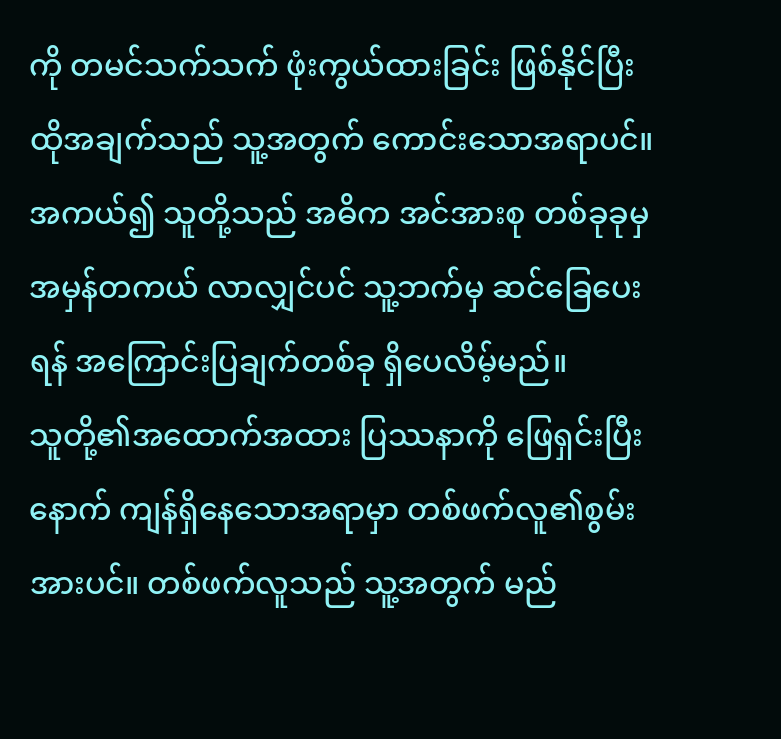ကို တမင်သက်သက် ဖုံးကွယ်ထားခြင်း ဖြစ်နိုင်ပြီး ထိုအချက်သည် သူ့အတွက် ကောင်းသောအရာပင်။
အကယ်၍ သူတို့သည် အဓိက အင်အားစု တစ်ခုခုမှ အမှန်တကယ် လာလျှင်ပင် သူ့ဘက်မှ ဆင်ခြေပေးရန် အကြောင်းပြချက်တစ်ခု ရှိပေလိမ့်မည်။
သူတို့၏အထောက်အထား ပြဿနာကို ဖြေရှင်းပြီးနောက် ကျန်ရှိနေသောအရာမှာ တစ်ဖက်လူ၏စွမ်းအားပင်။ တစ်ဖက်လူသည် သူ့အတွက် မည်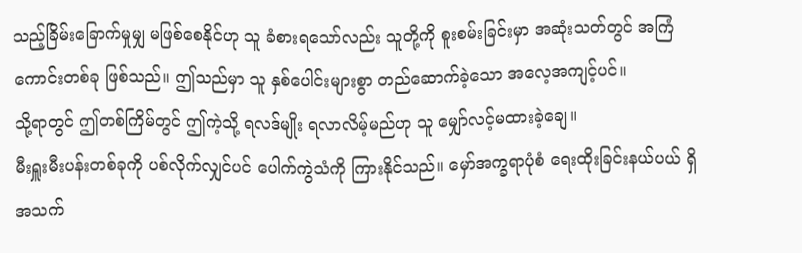သည့်ခြိမ်းခြောက်မှုမျှ မဖြစ်စေနိုင်ဟု သူ ခံစားရသော်လည်း သူတို့ကို စူးစမ်းခြင်းမှာ အဆုံးသတ်တွင် အကြံကောင်းတစ်ခု ဖြစ်သည်။ ဤသည်မှာ သူ နှစ်ပေါင်းများစွာ တည်ဆောက်ခဲ့သော အလေ့အကျင့်ပင်။
သို့ရာတွင် ဤတစ်ကြိမ်တွင် ဤကဲ့သို့ ရလဒ်မျိုး ရလာလိမ့်မည်ဟု သူ မျှော်လင့်မထားခဲ့ချေ။
မီးရှူးမီးပန်းတစ်ခုကို ပစ်လိုက်လျှင်ပင် ပေါက်ကွဲသံကို ကြားနိုင်သည်။ မှော်အက္ခရာပုံစံ ရေးထိုးခြင်းနယ်ပယ် ရှိ အသက်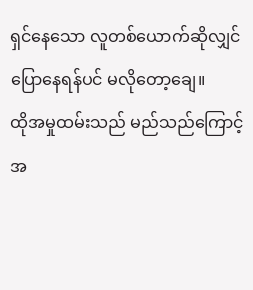ရှင်နေသော လူတစ်ယောက်ဆိုလျှင် ပြောနေရန်ပင် မလိုတော့ချေ။
ထိုအမှုထမ်းသည် မည်သည်ကြောင့် အ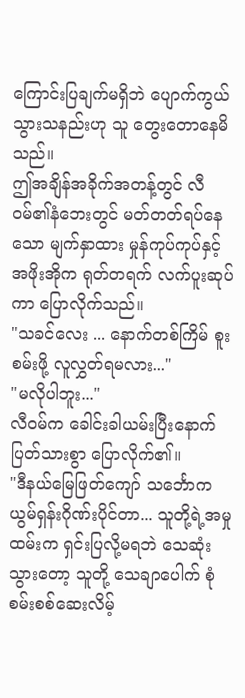ကြောင်းပြချက်မရှိဘဲ ပျောက်ကွယ်သွားသနည်းဟု သူ တွေးတောနေမိသည်။
ဤအချိန်အခိုက်အတန့်တွင် လီဝမ်၏နံဘေးတွင် မတ်တတ်ရပ်နေသော မျက်နှာထား မှုန်ကုပ်ကုပ်နှင့် အဖိုးအိုက ရုတ်တရက် လက်ပူးဆုပ်ကာ ပြောလိုက်သည်။
"သခင်လေး ... နောက်တစ်ကြိမ် စူးစမ်းဖို့ လူလွှတ်ရမလား..."
"မလိုပါဘူး..."
လီဝမ်က ခေါင်းခါယမ်းပြီးနောက် ပြတ်သားစွာ ပြောလိုက်၏။
"ဒီနယ်မြေဖြတ်ကျော် သင်္ဘောက ယွမ်ရှန်းဂိုဏ်းပိုင်တာ... သူတို့ရဲ့အမှုထမ်းက ရှင်းပြလို့မရဘဲ သေဆုံးသွားတော့ သူတို့ သေချာပေါက် စုံစမ်းစစ်ဆေးလိမ့်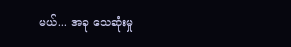မယ်... အခု သေဆုံးမှု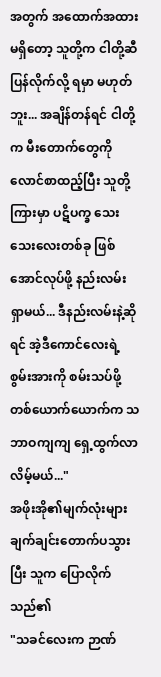အတွက် အထောက်အထား မရှိတော့ သူတို့က ငါတို့ဆီ ပြန်လိုက်လို့ ရမှာ မဟုတ်ဘူး... အချိန်တန်ရင် ငါတို့က မီးတောက်တွေကို လောင်စာထည့်ပြီး သူတို့ကြားမှာ ပဋိပက္ခ သေးသေးလေးတစ်ခု ဖြစ်အောင်လုပ်ဖို့ နည်းလမ်း ရှာမယ်... ဒီနည်းလမ်းနဲ့ဆိုရင် အဲ့ဒီကောင်လေးရဲ့စွမ်းအားကို စမ်းသပ်ဖို့ တစ်ယောက်ယောက်က သဘာဝကျကျ ရှေ့ထွက်လာလိမ့်မယ်..."
အဖိုးအို၏မျက်လုံးများ ချက်ချင်းတောက်ပသွားပြီး သူက ပြောလိုက်သည်၏
"သခင်လေးက ဉာဏ်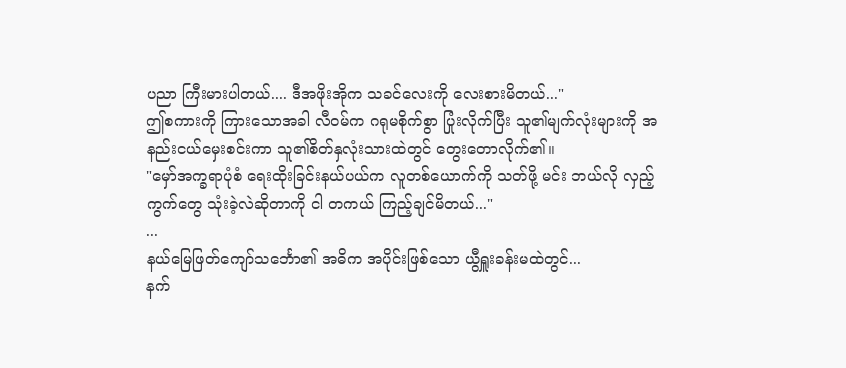ပညာ ကြီးမားပါတယ်.... ဒီအဖိုးအိုက သခင်လေးကို လေးစားမိတယ်..."
ဤစကားကို ကြားသောအခါ လီဝမ်က ဂရုမစိုက်စွာ ပြုံးလိုက်ပြီး သူ၏မျက်လုံးများကို အနည်းငယ်မှေးစင်းကာ သူ၏စိတ်နှလုံးသားထဲတွင် တွေးတောလိုက်၏။
"မှော်အက္ခရာပုံစံ ရေးထိုးခြင်းနယ်ပယ်က လူတစ်ယောက်ကို သတ်ဖို့ မင်း ဘယ်လို လှည့်ကွက်တွေ သုံးခဲ့လဲဆိုတာကို ငါ တကယ် ကြည့်ချင်မိတယ်..."
...
နယ်မြေဖြတ်ကျော်သင်္ဘော၏ အဓိက အပိုင်းဖြစ်သော ယွီရှူးခန်းမထဲတွင်...
နက်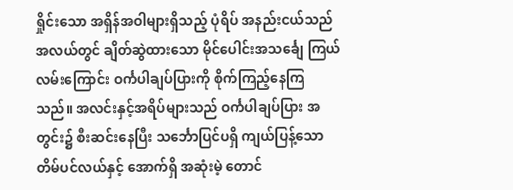ရှိုင်းသော အရှိန်အဝါများရှိသည့် ပုံရိပ် အနည်းငယ်သည် အလယ်တွင် ချိတ်ဆွဲထားသော မိုင်ပေါင်းအသင်္ချေ ကြယ်လမ်းကြောင်း ဝင်္ကပါချပ်ပြားကို စိုက်ကြည့်နေကြသည်။ အလင်းနှင့်အရိပ်များသည် ဝင်္ကပါချပ်ပြား အတွင်း၌ စီးဆင်းနေပြီး သင်္ဘောပြင်ပရှိ ကျယ်ပြန့်သော တိမ်ပင်လယ်နှင့် အောက်ရှိ အဆုံးမဲ့ တောင်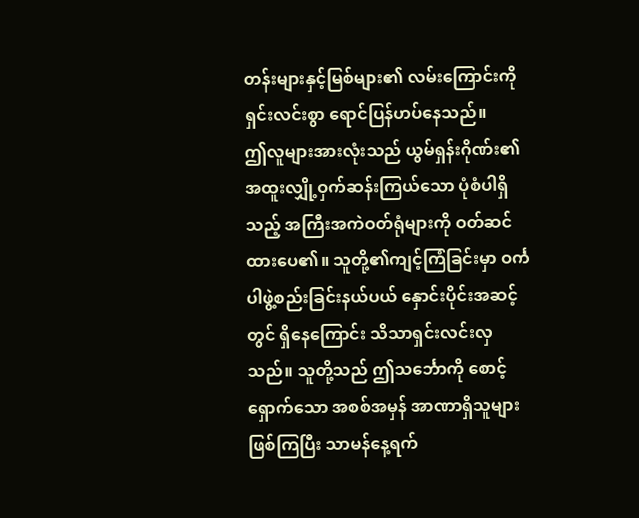တန်းများနှင့်မြစ်များ၏ လမ်းကြောင်းကို ရှင်းလင်းစွာ ရောင်ပြန်ဟပ်နေသည်။
ဤလူများအားလုံးသည် ယွမ်ရှန်းဂိုဏ်း၏ အထူးလျှို့ဝှက်ဆန်းကြယ်သော ပုံစံပါရှိသည့် အကြီးအကဲဝတ်ရုံများကို ဝတ်ဆင်ထားပေ၏။ သူတို့၏ကျင့်ကြံခြင်းမှာ ဝင်္ကပါဖွဲ့စည်းခြင်းနယ်ပယ် နှောင်းပိုင်းအဆင့်တွင် ရှိနေကြောင်း သိသာရှင်းလင်းလှသည်။ သူတို့သည် ဤသင်္ဘောကို စောင့်ရှောက်သော အစစ်အမှန် အာဏာရှိသူများ ဖြစ်ကြပြီး သာမန်နေ့ရက်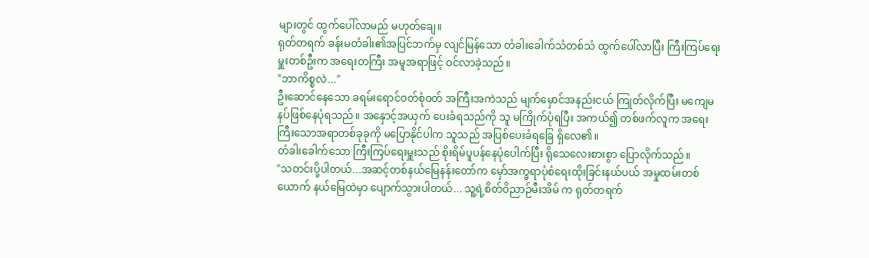များတွင် ထွက်ပေါ်လာမည် မဟုတ်ချေ။
ရုတ်တရက် ခန်းမတံခါး၏အပြင်ဘက်မှ လျင်မြန်သော တံခါးခေါက်သံတစ်သံ ထွက်ပေါ်လာပြီး ကြီးကြပ်ရေးမှူးတစ်ဦးက အရေးတကြီး အမူအရာဖြင့် ဝင်လာခဲ့သည်။
"ဘာကိစ္စလဲ..."
ဦးဆောင်နေသော ခရမ်းရောင်ဝတ်စုံဝတ် အကြီးအကဲသည် မျက်မှောင်အနည်းငယ် ကြုတ်လိုက်ပြီး မကျေမနပ်ဖြစ်နေပုံရသည်။ အနှောင့်အယှက် ပေးခံရသည်ကို သူ မကြိုက်ပုံရပြီး အကယ်၍ တစ်ဖက်လူက အရေးကြီးသောအရာတစ်ခုခုကို မပြောနိုင်ပါက သူသည် အပြစ်ပေးခံရခြေ ရှိလေ၏။
တံခါးခေါက်သော ကြီးကြပ်ရေးမှူးသည် စိုးရိမ်ပူပန်နေပုံပေါက်ပြီး ရိုသေလေးစားစွာ ပြောလိုက်သည်။
"သတင်းပို့ပါတယ်...အဆင့်တစ်နယ်မြေနန်းတော်က မှော်အက္ခရာပုံစံရေးထိုးခြင်းနယ်ပယ် အမှုထမ်းတစ်ယောက် နယ်မြေထဲမှာ ပျောက်သွားပါတယ်... သူ့ရဲ့စိတ်ဝိညာဉ်မီးအိမ် က ရုတ်တရက်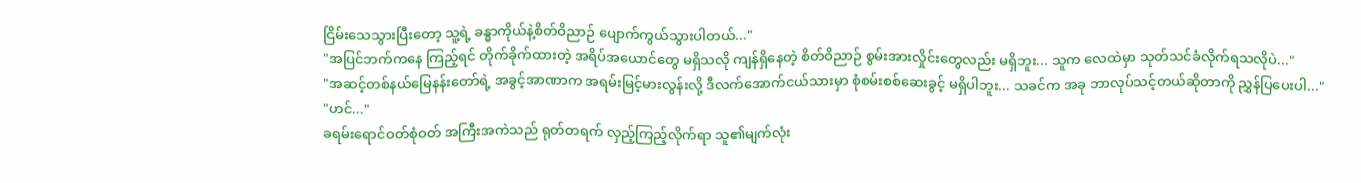ငြိမ်းသေသွားပြီးတော့ သူ့ရဲ့ ခန္ဓာကိုယ်နဲ့စိတ်ဝိညာဉ် ပျောက်ကွယ်သွားပါတယ်..."
"အပြင်ဘက်ကနေ ကြည့်ရင် တိုက်ခိုက်ထားတဲ့ အရိပ်အယောင်တွေ မရှိသလို ကျန်ရှိနေတဲ့ စိတ်ဝိညာဉ် စွမ်းအားလှိုင်းတွေလည်း မရှိဘူး... သူက လေထဲမှာ သုတ်သင်ခံလိုက်ရသလိုပဲ..."
"အဆင့်တစ်နယ်မြေနန်းတော်ရဲ့ အခွင့်အာဏာက အရမ်းမြင့်မားလွန်းလို့ ဒီလက်အောက်ငယ်သားမှာ စုံစမ်းစစ်ဆေးခွင့် မရှိပါဘူး... သခင်က အခု ဘာလုပ်သင့်တယ်ဆိုတာကို ညွှန်ပြပေးပါ..."
"ဟင်..."
ခရမ်းရောင်ဝတ်စုံဝတ် အကြီးအကဲသည် ရုတ်တရက် လှည့်ကြည့်လိုက်ရာ သူ၏မျက်လုံး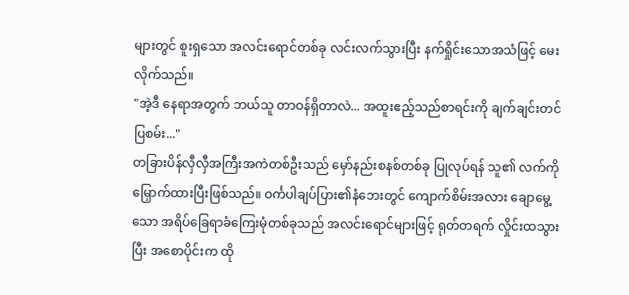များတွင် စူးရှသော အလင်းရောင်တစ်ခု လင်းလက်သွားပြီး နက်ရှိုင်းသောအသံဖြင့် မေးလိုက်သည်။
"အဲ့ဒီ နေရာအတွက် ဘယ်သူ တာဝန်ရှိတာလဲ... အထူးဧည့်သည်စာရင်းကို ချက်ချင်းတင်ပြစမ်း..."
တခြားပိန်လှီလှီအကြီးအကဲတစ်ဦးသည် မှော်နည်းစနစ်တစ်ခု ပြုလုပ်ရန် သူ၏ လက်ကို မြှောက်ထားပြီးဖြစ်သည်။ ဝင်္ကပါချပ်ပြား၏နံဘေးတွင် ကျောက်စိမ်းအလား ချောမွေ့သော အရိပ်ခြေရာခံကြေးမုံတစ်ခုသည် အလင်းရောင်များဖြင့် ရုတ်တရက် လှိုင်းထသွားပြီး အစောပိုင်းက ထို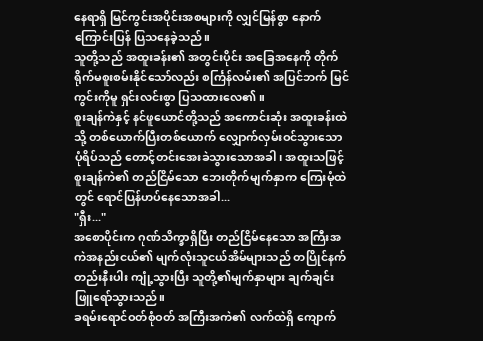နေရာရှိ မြင်ကွင်းအပိုင်းအစများကို လျှင်မြန်စွာ နောက်ကြောင်းပြန် ပြသနေခဲ့သည်။
သူတို့သည် အထူးခန်း၏ အတွင်းပိုင်း အခြေအနေကို တိုက်ရိုက်မစူးစမ်းနိုင်သော်လည်း စင်္ကြန်လမ်း၏ အပြင်ဘက် မြင်ကွင်းကိုမူ ရှင်းလင်းစွာ ပြသထားလေ၏။
စူးချန်ကဲနှင့် နင်ဖူယောင်တို့သည် အကောင်းဆုံး အထူးခန်းထဲသို့ တစ်ယောက်ပြီးတစ်ယောက် လျှောက်လှမ်းဝင်သွားသော ပုံရိပ်သည် တောင့်တင်းအေးခဲသွားသောအခါ၊ အထူးသဖြင့် စူးချန်ကဲ၏ တည်ငြိမ်သော ဘေးတိုက်မျက်နှာက ကြေးမုံထဲတွင် ရောင်ပြန်ဟပ်နေသောအခါ...
"ရှီး..."
အစောပိုင်းက ဂုဏ်သိက္ခာရှိပြီး တည်ငြိမ်နေသော အကြီးအကဲအနည်းငယ်၏ မျက်လုံးသူငယ်အိမ်များသည် တပြိုင်နက်တည်းနီးပါး ကျုံ့သွားပြီး သူတို့၏မျက်နှာများ ချက်ချင်းဖြူရော်သွားသည်။
ခရမ်းရောင်ဝတ်စုံဝတ် အကြီးအကဲ၏ လက်ထဲရှိ ကျောက်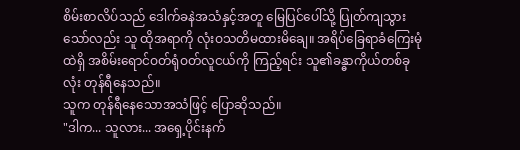စိမ်းစာလိပ်သည် ဒေါက်ခနဲအသံနှင့်အတူ မြေပြင်ပေါ်သို့ ပြုတ်ကျသွားသော်လည်း သူ ထိုအရာကို လုံးဝသတိမထားမိချေ။ အရိပ်ခြေရာခံကြေးမုံထဲရှိ အစိမ်းရောင်ဝတ်ရုံဝတ်လူငယ်ကို ကြည့်ရင်း သူ၏ခန္ဓာကိုယ်တစ်ခုလုံး တုန်ရီနေသည်။
သူက တုန်ရီနေသောအသံဖြင့် ပြောဆိုသည်။
"ဒါက... သူလား... အရှေ့ပိုင်းနက်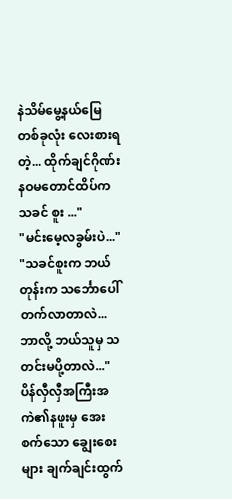နဲသိမ်မွေ့နယ်မြေတစ်ခုလုံး လေးစားရတဲ့... ထိုက်ချင်ဂိုဏ်း နဝမတောင်ထိပ်က သခင် စူး ..."
"မင်းမေ့လခွမ်းပဲ..."
"သခင်စူးက ဘယ်တုန်းက သင်္ဘောပေါ် တက်လာတာလဲ... ဘာလို့ ဘယ်သူမှ သတင်းမပို့တာလဲ..."
ပိန်လှီလှီအကြီးအကဲ၏နဖူးမှ အေးစက်သော ချွေးစေးများ ချက်ချင်းထွက်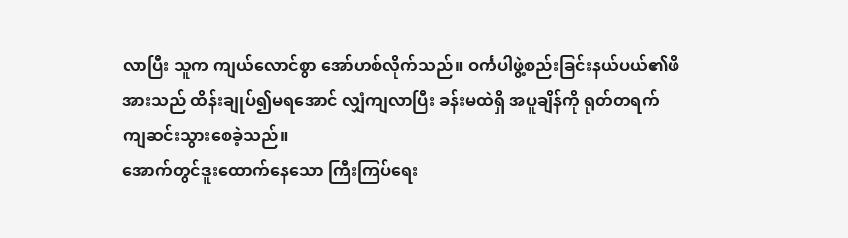လာပြီး သူက ကျယ်လောင်စွာ အော်ဟစ်လိုက်သည်။ ဝင်္ကပါဖွဲ့စည်းခြင်းနယ်ပယ်၏ဖိအားသည် ထိန်းချုပ်၍မရအောင် လျှံကျလာပြီး ခန်းမထဲရှိ အပူချိန်ကို ရုတ်တရက် ကျဆင်းသွားစေခဲ့သည်။
အောက်တွင်ဒူးထောက်နေသော ကြီးကြပ်ရေး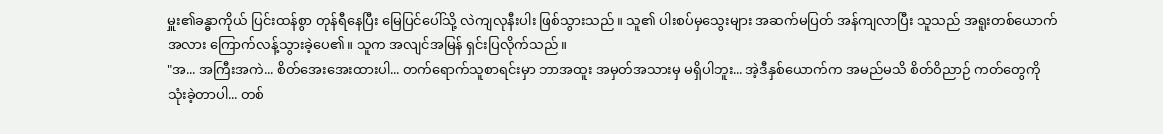မှူး၏ခန္ဓာကိုယ် ပြင်းထန်စွာ တုန်ရီနေပြီး မြေပြင်ပေါ်သို့ လဲကျလုနီးပါး ဖြစ်သွားသည်။ သူ၏ ပါးစပ်မှသွေးများ အဆက်မပြတ် အန်ကျလာပြီး သူသည် အရူးတစ်ယောက်အလား ကြောက်လန့်သွားခဲ့ပေ၏။ သူက အလျင်အမြန် ရှင်းပြလိုက်သည်။
"အ... အကြီးအကဲ... စိတ်အေးအေးထားပါ... တက်ရောက်သူစာရင်းမှာ ဘာအထူး အမှတ်အသားမှ မရှိပါဘူး... အဲ့ဒီနှစ်ယောက်က အမည်မသိ စိတ်ဝိညာဉ် ကတ်တွေကို သုံးခဲ့တာပါ... တစ်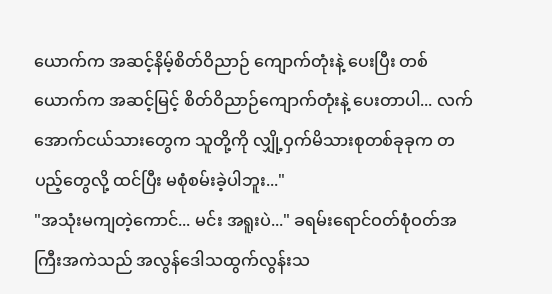ယောက်က အဆင့်နိမ့်စိတ်ဝိညာဉ် ကျောက်တုံးနဲ့ ပေးပြီး တစ်ယောက်က အဆင့်မြင့် စိတ်ဝိညာဉ်ကျောက်တုံးနဲ့ ပေးတာပါ... လက်အောက်ငယ်သားတွေက သူတို့ကို လျှို့ဝှက်မိသားစုတစ်ခုခုက တပည့်တွေလို့ ထင်ပြီး မစုံစမ်းခဲ့ပါဘူး..."
"အသုံးမကျတဲ့ကောင်... မင်း အရူးပဲ..." ခရမ်းရောင်ဝတ်စုံဝတ်အကြီးအကဲသည် အလွန်ဒေါသထွက်လွန်းသ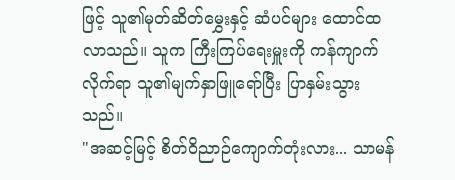ဖြင့် သူ၏မုတ်ဆိတ်မွှေးနှင့် ဆံပင်များ ထောင်ထလာသည်။ သူက ကြီးကြပ်ရေးမှူးကို ကန်ကျာက်လိုက်ရာ သူ၏မျက်နှာဖြူရော်ပြီး ပြာနှမ်းသွားသည်။
"အဆင့်မြင့် စိတ်ဝိညာဉ်ကျောက်တုံးလား... သာမန်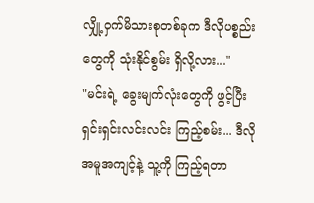လျှို့ဝှက်မိသားစုတစ်ခုက ဒီလိုပစ္စည်းတွေကို သုံးနိုင်စွမ်း ရှိလို့လား..."
"မင်းရဲ့ ခွေးမျက်လုံးတွေကို ဖွင့်ပြီး ရှင်းရှင်းလင်းလင်း ကြည့်စမ်း... ဒီလို အမူအကျင့်နဲ့ သူ့ကို ကြည့်ရတာ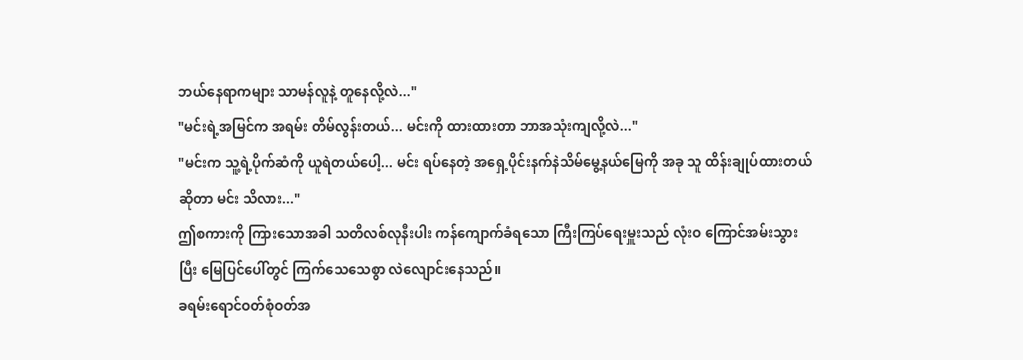ဘယ်နေရာကများ သာမန်လူနဲ့ တူနေလို့လဲ..."
"မင်းရဲ့အမြင်က အရမ်း တိမ်လွန်းတယ်... မင်းကို ထားထားတာ ဘာအသုံးကျလို့လဲ..."
"မင်းက သူ့ရဲ့ပိုက်ဆံကို ယူရဲတယ်ပေါ့... မင်း ရပ်နေတဲ့ အရှေ့ပိုင်းနက်နဲသိမ်မွေ့နယ်မြေကို အခု သူ ထိန်းချုပ်ထားတယ် ဆိုတာ မင်း သိလား..."
ဤစကားကို ကြားသောအခါ သတိလစ်လုနီးပါး ကန်ကျောက်ခံရသော ကြီးကြပ်ရေးမှူးသည် လုံးဝ ကြောင်အမ်းသွားပြီး မြေပြင်ပေါ်တွင် ကြက်သေသေစွာ လဲလျောင်းနေသည်။
ခရမ်းရောင်ဝတ်စုံဝတ်အ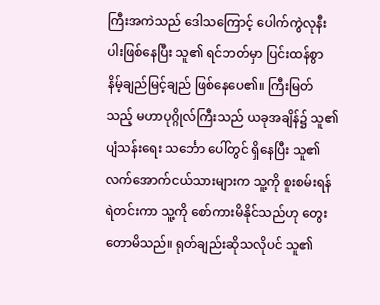ကြီးအကဲသည် ဒေါသကြောင့် ပေါက်ကွဲလုနီးပါးဖြစ်နေပြီး သူ၏ ရင်ဘတ်မှာ ပြင်းထန်စွာ နိမ့်ချည်မြင့်ချည် ဖြစ်နေပေ၏။ ကြီးမြတ်သည့် မဟာပုဂ္ဂိုလ်ကြီးသည် ယခုအချိန်၌ သူ၏ပျံသန်းရေး သင်္ဘော ပေါ်တွင် ရှိနေပြီး သူ၏လက်အောက်ငယ်သားများက သူ့ကို စူးစမ်းရန် ရဲတင်းကာ သူ့ကို စော်ကားမိနိုင်သည်ဟု တွေးတောမိသည်။ ရုတ်ချည်းဆိုသလိုပင် သူ၏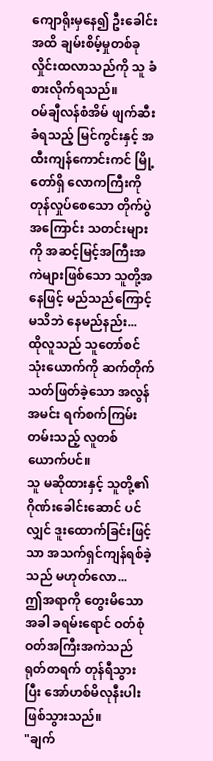ကျောရိုးမှနေ၍ ဦးခေါင်းအထိ ချမ်းစိမ့်မှုတစ်ခု လှိုင်းထလာသည်ကို သူ ခံစားလိုက်ရသည်။
ဝမ်ချီလန်စံအိမ် ဖျက်ဆီးခံရသည့် မြင်ကွင်းနှင့် အထီးကျန်ကောင်းကင် မြို့တော်ရှိ လောကကြီးကို တုန်လှုပ်စေသော တိုက်ပွဲ အကြောင်း သတင်းများကို အဆင့်မြင့်အကြီးအကဲများဖြစ်သော သူတို့အနေဖြင့် မည်သည်ကြောင့် မသိဘဲ နေမည်နည်း...
ထိုလူသည် သူတော်စင်သုံးယောက်ကို ဆက်တိုက်သတ်ဖြတ်ခဲ့သော အလွန်အမင်း ရက်စက်ကြမ်းတမ်းသည့် လူတစ်ယောက်ပင်။
သူ မဆိုထားနှင့် သူတို့၏ဂိုဏ်းခေါင်းဆောင် ပင်လျှင် ဒူးထောက်ခြင်းဖြင့်သာ အသက်ရှင်ကျန်ရစ်ခဲ့သည် မဟုတ်လော...
ဤအရာကို တွေးမိသောအခါ ခရမ်းရောင် ဝတ်စုံဝတ်အကြီးအကဲသည် ရုတ်တရက် တုန်ရီသွားပြီး အော်ဟစ်မိလုနီးပါး ဖြစ်သွားသည်။
"ချက်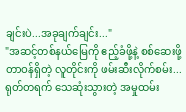ချင်းပဲ...အခုချက်ချင်း..."
"အဆင့်တစ်နယ်မြေကို ဧည့်ခံဖို့နဲ့ စစ်ဆေးဖို့ တာဝန်ရှိတဲ့ လူတိုင်းကို ဖမ်းဆီးလိုက်စမ်း... ရုတ်တရက် သေဆုံးသွားတဲ့ အမှုထမ်း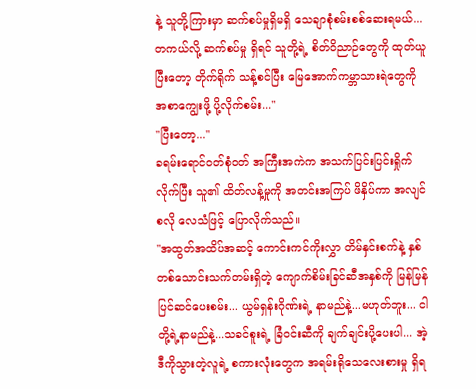နဲ့ သူတို့ကြားမှာ ဆက်စပ်မှုရှိမရှိ သေချာစုံစမ်းစစ်ဆေးရမယ်...တကယ်လို့ ဆက်စပ်မှု ရှိရင် သူတို့ရဲ့ စိတ်ဝိညာဉ်တွေကို ထုတ်ယူပြီးတော့ တိုက်ရိုက် သန့်စင်ပြီး မြေအောက်ကမ္ဘာသားရဲတွေကို အစာကျွေးဖို့ ပို့လိုက်စမ်း..."
"ပြီးတော့..."
ခရမ်းရောင်ဝတ်စုံဝတ် အကြီးအကဲက အသက်ပြင်းပြင်းရှိုက်လိုက်ပြီး သူ၏ ထိတ်လန့်မှုကို အတင်းအကြပ် ဖိနှိပ်ကာ အလျင်စလို လေသံဖြင့် ပြောလိုက်သည်။
"အထွတ်အထိပ်အဆင့် ကောင်းကင်ကိုးလွှာ တိမ်နှင်းစက်နဲ့ နှစ်တစ်သောင်းသက်တမ်းရှိတဲ့ ကျောက်စိမ်းခြင်ဆီအနှစ်ကို မြန်မြန်ပြင်ဆင်ပေးစမ်း... ယွမ်ရှန်းဂိုဏ်းရဲ့ နာမည်နဲ့...မဟုတ်ဘူး... ငါတို့ရဲ့နာမည်နဲ့...သခင်စူးရဲ့ ခြံဝင်းဆီကို ချက်ချင်းပို့ပေးပါ... အဲ့ဒီကိုသွားတဲ့လူရဲ့ စကားလုံးတွေက အရမ်းရိုသေလေးစားမှု ရှိရ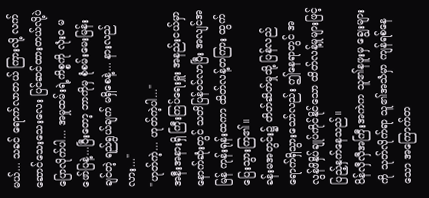မယ်... သခင် ရောက်လာတယ် ကြားလို့ လက်ဆောင်သေးသေးလေး ပြင်ဆင်ထားတယ်လို့ပဲ ပြောလိုက်ပါ... အမှုထမ်းရဲ့ကိစ္စကို လုံးဝ မဖော်ပြနဲ့...ပြီးတော့ ဘာကိုမှ စုံစမ်းမေးမြန်းချင်တဲ့ ရည်ရွယ်ချက် မရှိစေနဲ့... နားလည်လား..."
"ဟုတ်ကဲ့... ဟုတ်ကဲ့ပါ..."
အနီးအနားရှိ ကြီးကြပ်ရေးမှူး အနည်းငယ်မှာ နောက်ဆုံးတွင် သတိပြန်ဝင်လာပြီး အလျင်အမြန် ကုန်းရုန်းထကာ ထိတ်လန့်တကြား ထွက်ပြေးသွားကြ၏။
ခန်းမအတွင်း၌ တိတ်ဆိတ်မှုသို့ ပြန်လည်ရောက်ရှိသွားသော်လည်း ဤနေရာတွင် အလွန်ဖိနှိပ်ချုပ်ကိုင်နိုင်သော ထိတ်လန့်မှုများဖြင့် ပြည့်နှက်နေသည်။
ပိန်လှီလှီအကြီးအကဲက သူ၏နဖူးမှ ချွေးများကို သုတ်လိုက်ရာ သူ၏အသံမှာ ကျန်ရစ်နေသော အကြောက်တ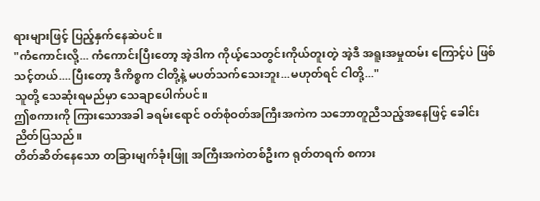ရားများဖြင့် ပြည့်နှက်နေဆဲပင်။
"ကံကောင်းလို့... ကံကောင်းပြီးတော့ အဲ့ဒါက ကိုယ့်သေတွင်းကိုယ်တူးတဲ့ အဲ့ဒီ အရူးအမှုထမ်း ကြောင့်ပဲ ဖြစ်သင့်တယ်....ပြီးတော့ ဒီကိစ္စက ငါတို့နဲ့ မပတ်သက်သေးဘူး...မဟုတ်ရင် ငါတို့..."
သူတို့ သေဆုံးရမည်မှာ သေချာပေါက်ပင်။
ဤစကားကို ကြားသောအခါ ခရမ်းရောင် ဝတ်စုံဝတ်အကြီးအကဲက သဘောတူညီသည့်အနေဖြင့် ခေါင်းညိတ်ပြသည်။
တိတ်ဆိတ်နေသော တခြားမျက်ခုံးဖြူ အကြီးအကဲတစ်ဦးက ရုတ်တရက် စကား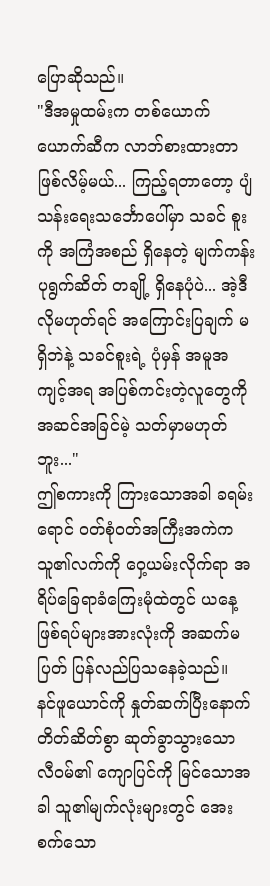ပြောဆိုသည်။
"ဒီအမှုထမ်းက တစ်ယောက်ယောက်ဆီက လာဘ်စားထားတာ ဖြစ်လိမ့်မယ်... ကြည့်ရတာတော့ ပျံသန်းရေးသင်္ဘောပေါ်မှာ သခင် စူးကို အကြံအစည် ရှိနေတဲ့ မျက်ကန်း ပုရွက်ဆိတ် တချို့ ရှိနေပုံပဲ... အဲ့ဒီလိုမဟုတ်ရင် အကြောင်းပြချက် မရှိဘဲနဲ့ သခင်စူးရဲ့ ပုံမှန် အမူအကျင့်အရ အပြစ်ကင်းတဲ့လူတွေကို အဆင်အခြင်မဲ့ သတ်မှာမဟုတ်ဘူး..."
ဤစကားကို ကြားသောအခါ ခရမ်းရောင် ဝတ်စုံဝတ်အကြီးအကဲက သူ၏လက်ကို ဝှေ့ယမ်းလိုက်ရာ အရိပ်ခြေရာခံကြေးမုံထဲတွင် ယနေ့ ဖြစ်ရပ်များအားလုံးကို အဆက်မပြတ် ပြန်လည်ပြသနေခဲ့သည်။
နင်ဖူယောင်ကို နှုတ်ဆက်ပြီးနောက် တိတ်ဆိတ်စွာ ဆုတ်ခွာသွားသော လီဝမ်၏ ကျောပြင်ကို မြင်သောအခါ သူ၏မျက်လုံးများတွင် အေးစက်သော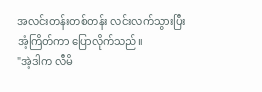အလင်းတန်းတစ်တန်း လင်းလက်သွားပြီး အံ့ကြိတ်ကာ ပြောလိုက်သည်။
"အဲ့ဒါက လီမိ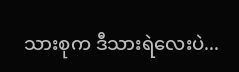သားစုက ဒီသားရဲလေးပဲ...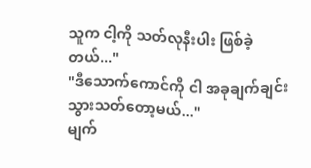သူက ငါ့ကို သတ်လုနီးပါး ဖြစ်ခဲ့တယ်..."
"ဒီသောက်ကောင်ကို ငါ အခုချက်ချင်း သွားသတ်တော့မယ်..."
မျက်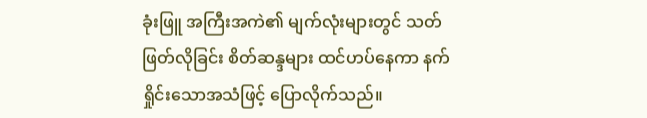ခုံးဖြူ အကြီးအကဲ၏ မျက်လုံးများတွင် သတ်ဖြတ်လိုခြင်း စိတ်ဆန္ဒများ ထင်ဟပ်နေကာ နက်ရှိုင်းသောအသံဖြင့် ပြောလိုက်သည်။